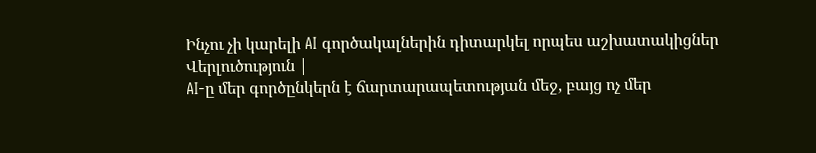Ինչու չի կարելի AI գործակալներին դիտարկել որպես աշխատակիցներ
Վերլուծություն |
AI-ը մեր գործընկերն է ճարտարապետության մեջ, բայց ոչ մեր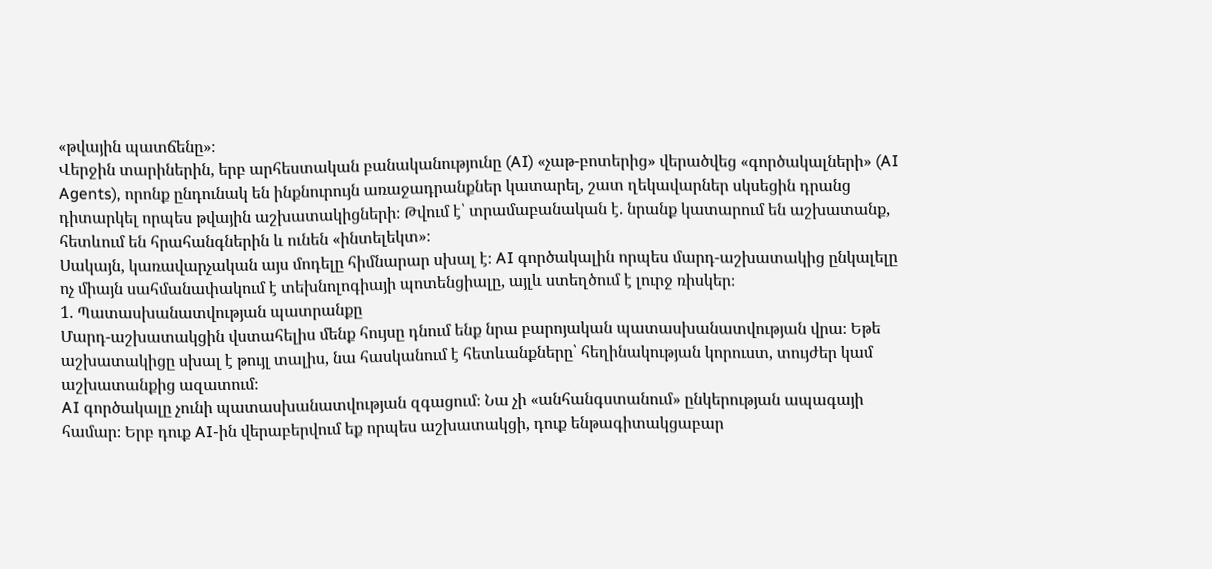«թվային պատճենը»։
Վերջին տարիներին, երբ արհեստական բանականությունը (AI) «չաթ-բոտերից» վերածվեց «գործակալների» (AI Agents), որոնք ընդունակ են ինքնուրույն առաջադրանքներ կատարել, շատ ղեկավարներ սկսեցին դրանց դիտարկել որպես թվային աշխատակիցների։ Թվում է՝ տրամաբանական է. նրանք կատարում են աշխատանք, հետևում են հրահանգներին և ունեն «ինտելեկտ»։
Սակայն, կառավարչական այս մոդելը հիմնարար սխալ է։ AI գործակալին որպես մարդ-աշխատակից ընկալելը ոչ միայն սահմանափակում է տեխնոլոգիայի պոտենցիալը, այլև ստեղծում է լուրջ ռիսկեր։
1. Պատասխանատվության պատրանքը
Մարդ-աշխատակցին վստահելիս մենք հույսը դնում ենք նրա բարոյական պատասխանատվության վրա։ Եթե աշխատակիցը սխալ է թույլ տալիս, նա հասկանում է հետևանքները՝ հեղինակության կորուստ, տույժեր կամ աշխատանքից ազատում։
AI գործակալը չունի պատասխանատվության զգացում։ Նա չի «անհանգստանում» ընկերության ապագայի համար։ Երբ դուք AI-ին վերաբերվում եք որպես աշխատակցի, դուք ենթագիտակցաբար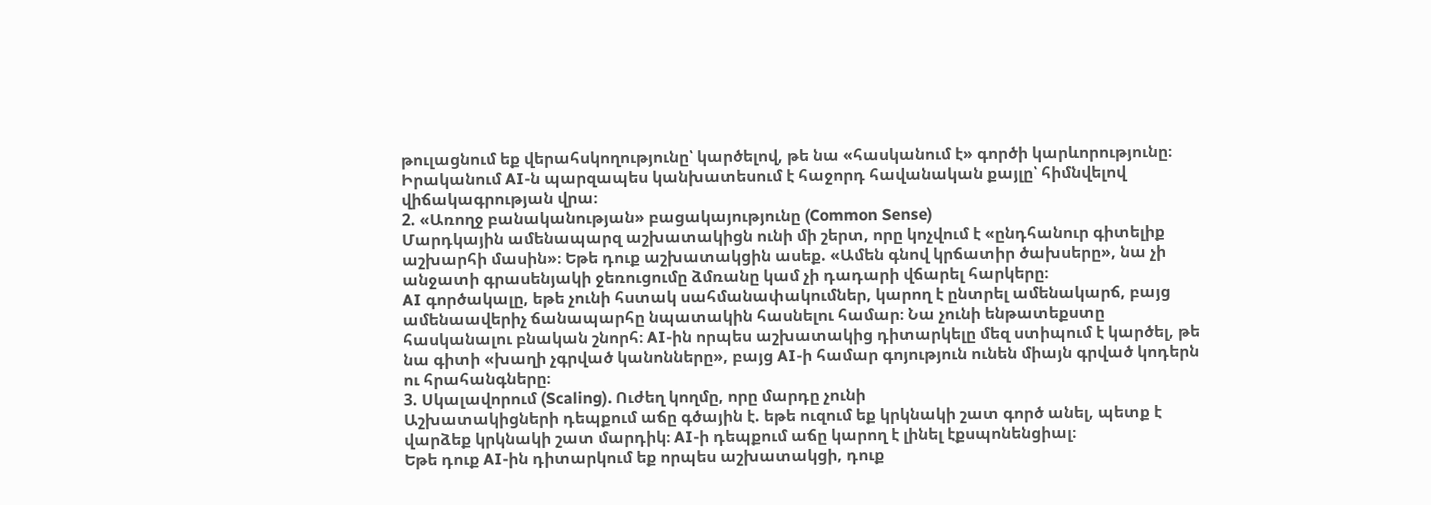թուլացնում եք վերահսկողությունը՝ կարծելով, թե նա «հասկանում է» գործի կարևորությունը։ Իրականում AI-ն պարզապես կանխատեսում է հաջորդ հավանական քայլը՝ հիմնվելով վիճակագրության վրա։
2. «Առողջ բանականության» բացակայությունը (Common Sense)
Մարդկային ամենապարզ աշխատակիցն ունի մի շերտ, որը կոչվում է «ընդհանուր գիտելիք աշխարհի մասին»։ Եթե դուք աշխատակցին ասեք. «Ամեն գնով կրճատիր ծախսերը», նա չի անջատի գրասենյակի ջեռուցումը ձմռանը կամ չի դադարի վճարել հարկերը։
AI գործակալը, եթե չունի հստակ սահմանափակումներ, կարող է ընտրել ամենակարճ, բայց ամենաավերիչ ճանապարհը նպատակին հասնելու համար։ Նա չունի ենթատեքստը հասկանալու բնական շնորհ։ AI-ին որպես աշխատակից դիտարկելը մեզ ստիպում է կարծել, թե նա գիտի «խաղի չգրված կանոնները», բայց AI-ի համար գոյություն ունեն միայն գրված կոդերն ու հրահանգները։
3. Սկալավորում (Scaling). Ուժեղ կողմը, որը մարդը չունի
Աշխատակիցների դեպքում աճը գծային է. եթե ուզում եք կրկնակի շատ գործ անել, պետք է վարձեք կրկնակի շատ մարդիկ։ AI-ի դեպքում աճը կարող է լինել էքսպոնենցիալ։
Եթե դուք AI-ին դիտարկում եք որպես աշխատակցի, դուք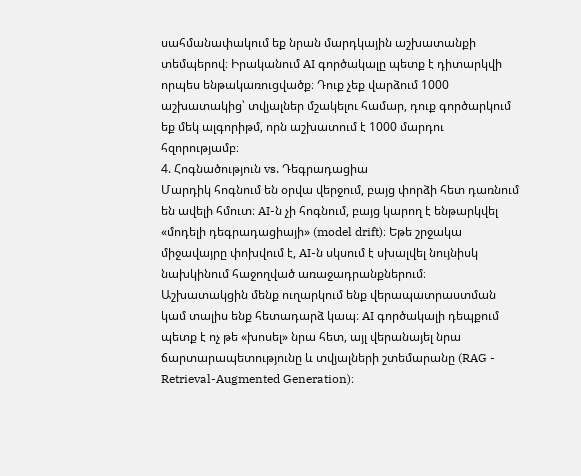սահմանափակում եք նրան մարդկային աշխատանքի տեմպերով։ Իրականում AI գործակալը պետք է դիտարկվի որպես ենթակառուցվածք։ Դուք չեք վարձում 1000 աշխատակից՝ տվյալներ մշակելու համար, դուք գործարկում եք մեկ ալգորիթմ, որն աշխատում է 1000 մարդու հզորությամբ։
4. Հոգնածություն vs. Դեգրադացիա
Մարդիկ հոգնում են օրվա վերջում, բայց փորձի հետ դառնում են ավելի հմուտ։ AI-ն չի հոգնում, բայց կարող է ենթարկվել «մոդելի դեգրադացիայի» (model drift)։ Եթե շրջակա միջավայրը փոխվում է, AI-ն սկսում է սխալվել նույնիսկ նախկինում հաջողված առաջադրանքներում։
Աշխատակցին մենք ուղարկում ենք վերապատրաստման կամ տալիս ենք հետադարձ կապ։ AI գործակալի դեպքում պետք է ոչ թե «խոսել» նրա հետ, այլ վերանայել նրա ճարտարապետությունը և տվյալների շտեմարանը (RAG - Retrieval-Augmented Generation)։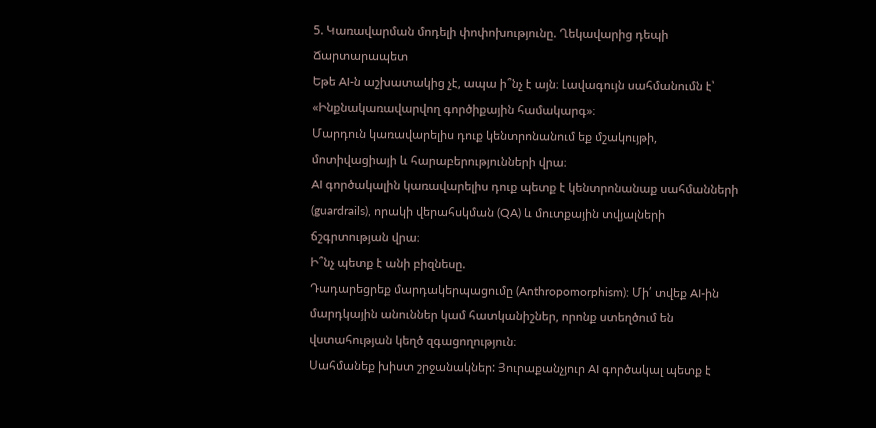5. Կառավարման մոդելի փոփոխությունը. Ղեկավարից դեպի Ճարտարապետ
Եթե AI-ն աշխատակից չէ, ապա ի՞նչ է այն։ Լավագույն սահմանումն է՝ «Ինքնակառավարվող գործիքային համակարգ»։
Մարդուն կառավարելիս դուք կենտրոնանում եք մշակույթի, մոտիվացիայի և հարաբերությունների վրա։
AI գործակալին կառավարելիս դուք պետք է կենտրոնանաք սահմանների (guardrails), որակի վերահսկման (QA) և մուտքային տվյալների ճշգրտության վրա։
Ի՞նչ պետք է անի բիզնեսը.
Դադարեցրեք մարդակերպացումը (Anthropomorphism): Մի՛ տվեք AI-ին մարդկային անուններ կամ հատկանիշներ, որոնք ստեղծում են վստահության կեղծ զգացողություն։
Սահմանեք խիստ շրջանակներ: Յուրաքանչյուր AI գործակալ պետք է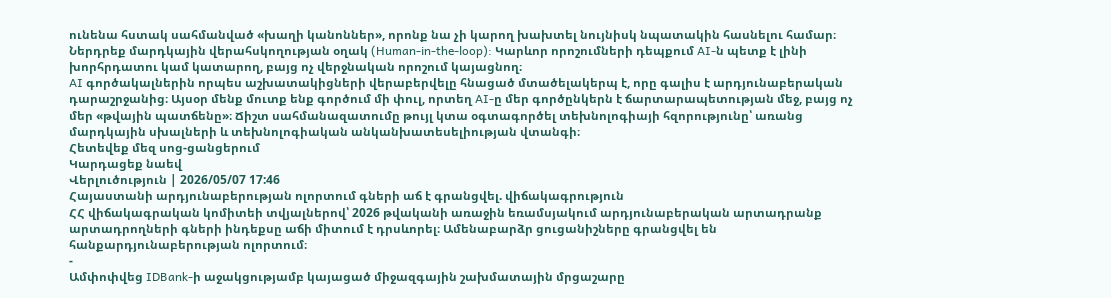ունենա հստակ սահմանված «խաղի կանոններ», որոնք նա չի կարող խախտել նույնիսկ նպատակին հասնելու համար։
Ներդրեք մարդկային վերահսկողության օղակ (Human-in-the-loop): Կարևոր որոշումների դեպքում AI-ն պետք է լինի խորհրդատու կամ կատարող, բայց ոչ վերջնական որոշում կայացնող։
AI գործակալներին որպես աշխատակիցների վերաբերվելը հնացած մտածելակերպ է, որը գալիս է արդյունաբերական դարաշրջանից։ Այսօր մենք մուտք ենք գործում մի փուլ, որտեղ AI-ը մեր գործընկերն է ճարտարապետության մեջ, բայց ոչ մեր «թվային պատճենը»։ Ճիշտ սահմանազատումը թույլ կտա օգտագործել տեխնոլոգիայի հզորությունը՝ առանց մարդկային սխալների և տեխնոլոգիական անկանխատեսելիության վտանգի։
Հետեվեք մեզ սոց-ցանցերում
Կարդացեք նաեվ
Վերլուծություն | 2026/05/07 17:46
Հայաստանի արդյունաբերության ոլորտում գների աճ է գրանցվել. վիճակագրություն
ՀՀ վիճակագրական կոմիտեի տվյալներով՝ 2026 թվականի առաջին եռամսյակում արդյունաբերական արտադրանք արտադրողների գների ինդեքսը աճի միտում է դրսևորել։ Ամենաբարձր ցուցանիշները գրանցվել են հանքարդյունաբերության ոլորտում։
-
Ամփոփվեց IDBank-ի աջակցությամբ կայացած միջազգային շախմատային մրցաշարը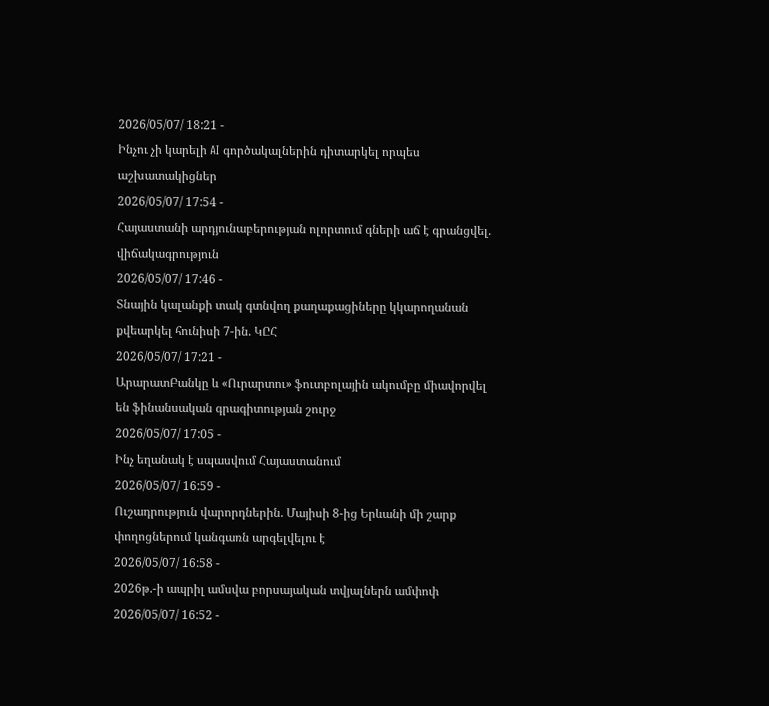2026/05/07/ 18:21 -
Ինչու չի կարելի AI գործակալներին դիտարկել որպես աշխատակիցներ
2026/05/07/ 17:54 -
Հայաստանի արդյունաբերության ոլորտում գների աճ է գրանցվել. վիճակագրություն
2026/05/07/ 17:46 -
Տնային կալանքի տակ գտնվող քաղաքացիները կկարողանան քվեարկել հունիսի 7-ին. ԿԸՀ
2026/05/07/ 17:21 -
ԱրարատԲանկը և «Ուրարտու» ֆուտբոլային ակումբը միավորվել են ֆինանսական գրագիտության շուրջ
2026/05/07/ 17:05 -
Ինչ եղանակ է սպասվում Հայաստանում
2026/05/07/ 16:59 -
Ուշադրություն վարորդներին. Մայիսի 8-ից Երևանի մի շարք փողոցներում կանգառն արգելվելու է
2026/05/07/ 16:58 -
2026թ.-ի ապրիլ ամսվա բորսայական տվյալներն ամփոփ
2026/05/07/ 16:52 -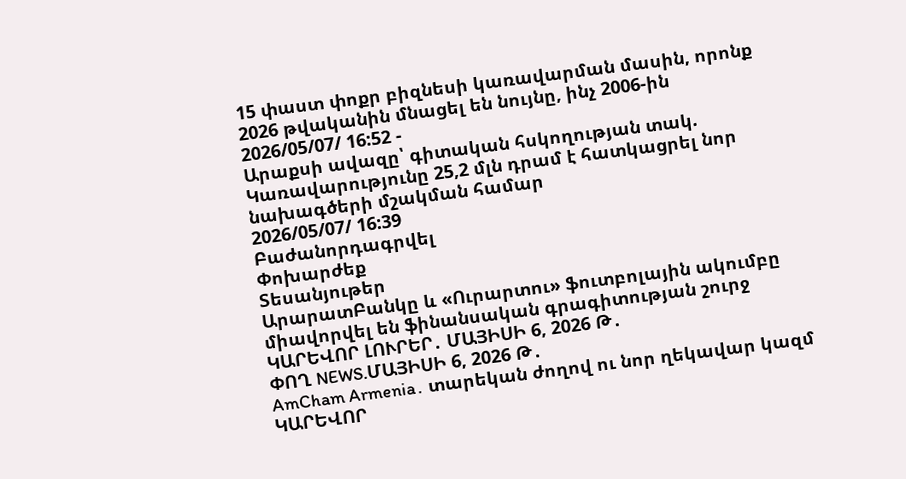15 փաստ փոքր բիզնեսի կառավարման մասին, որոնք 2026 թվականին մնացել են նույնը, ինչ 2006-ին
2026/05/07/ 16:52 -
Արաքսի ավազը՝ գիտական հսկողության տակ. Կառավարությունը 25,2 մլն դրամ է հատկացրել նոր նախագծերի մշակման համար
2026/05/07/ 16:39
Բաժանորդագրվել
Փոխարժեք
Տեսանյութեր
ԱրարատԲանկը և «Ուրարտու» ֆուտբոլային ակումբը միավորվել են ֆինանսական գրագիտության շուրջ
ԿԱՐԵՎՈՐ ԼՈՒՐԵՐ․ ՄԱՅԻՍԻ 6, 2026 Թ․
ՓՈՂ NEWS.ՄԱՅԻՍԻ 6, 2026 Թ․
AmCham Armenia․ տարեկան ժողով ու նոր ղեկավար կազմ
ԿԱՐԵՎՈՐ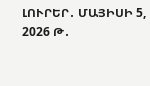ԼՈՒՐԵՐ․ ՄԱՅԻՍԻ 5, 2026 Թ․